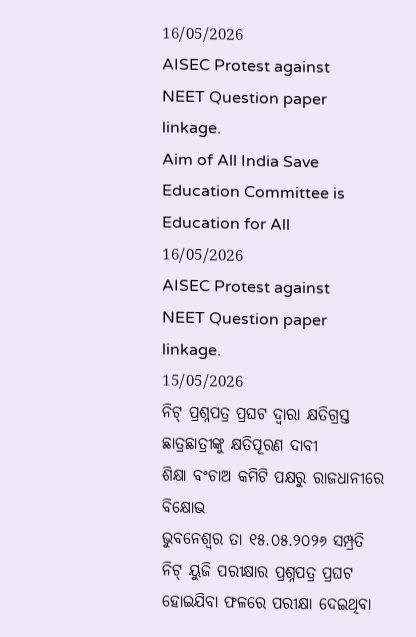16/05/2026
AISEC Protest against NEET Question paper linkage.
Aim of All India Save Education Committee is Education for All
16/05/2026
AISEC Protest against NEET Question paper linkage.
15/05/2026
ନିଟ୍ ପ୍ରଶ୍ନପତ୍ର ପ୍ରଘଟ ଦ୍ୱାରା କ୍ଷତିଗ୍ରସ୍ତ ଛାତ୍ରଛାତ୍ରୀଙ୍କୁ କ୍ଷତିପୂରଣ ଦାବୀ
ଶିକ୍ଷା ବଂଚାଅ କମିଟି ପକ୍ଷରୁ ରାଜଧାନୀରେ ବିକ୍ଷୋଭ
ଭୁବନେଶ୍ୱର ତା ୧୫.୦୫.୨୦୨୬ ସମ୍ପ୍ରତି ନିଟ୍ ୟୁଜି ପରୀକ୍ଷାର ପ୍ରଶ୍ନପତ୍ର ପ୍ରଘଟ ହୋଇଯିବା ଫଳରେ ପରୀକ୍ଷା ଦେଇଥିବା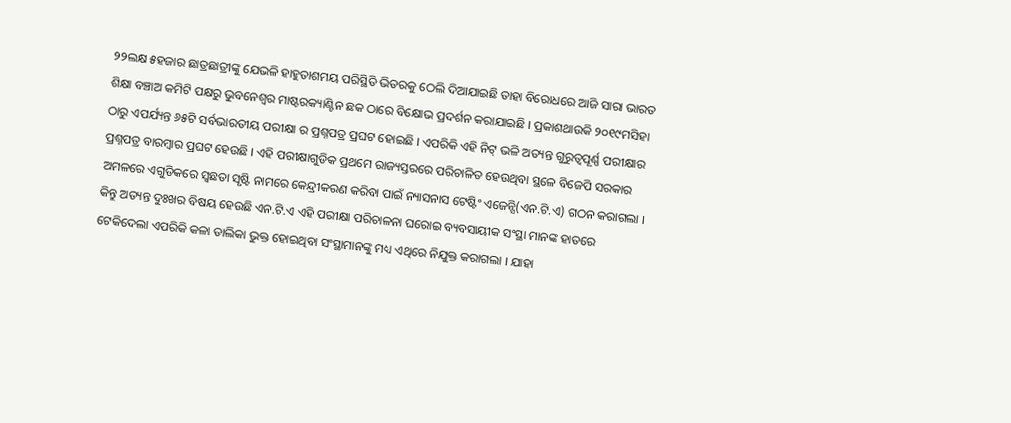୨୨ଲକ୍ଷ ୫ହଜାର ଛାତ୍ରଛାତ୍ରୀଙ୍କୁ ଯେଭଳି ହାହୁତାଶମୟ ପରିସ୍ଥିତି ଭିତରକୁ ଠେଲି ଦିଆଯାଇଛି ତାହା ବିରୋଧରେ ଆଜି ସାରା ଭାରତ ଶିକ୍ଷା ବଞ୍ଚାଅ କମିଟି ପକ୍ଷରୁ ଭୁବନେଶ୍ୱର ମାଷ୍ଟରକ୍ୟାଣ୍ଟିନ ଛକ ଠାରେ ବିକ୍ଷୋଭ ପ୍ରଦର୍ଶନ କରାଯାଇଛି । ପ୍ରକାଶଥାଉକି ୨୦୧୯ମସିହା ଠାରୁ ଏପର୍ଯ୍ୟନ୍ତ ୬୫ଟି ସର୍ବଭାରତୀୟ ପରୀକ୍ଷା ର ପ୍ରଶ୍ନପତ୍ର ପ୍ରଘଟ ହୋଇଛି । ଏପରିକି ଏହି ନିଟ୍ ଭଳି ଅତ୍ୟନ୍ତ ଗୁରୁତ୍ୱପୂର୍ଣ୍ଣ ପରୀକ୍ଷାର ପ୍ରଶ୍ନପତ୍ର ବାରମ୍ବାର ପ୍ରଘଟ ହେଉଛି । ଏହି ପରୀକ୍ଷାଗୁଡିକ ପ୍ରଥମେ ରାଜ୍ୟସ୍ତରରେ ପରିଚାଳିତ ହେଉଥିବା ସ୍ଥଳେ ବିଜେପି ସରକାର ଅମଳରେ ଏଗୁଡିକରେ ସ୍ୱଛତା ସୃଷ୍ଟି ନାମରେ କେନ୍ଦ୍ରୀକରଣ କରିବା ପାଇଁ ନ୍ୟାସନାସ ଟେଷ୍ଟିଂ ଏଜେନ୍ସି(ଏନ.ଟି.ଏ) ଗଠନ କରାଗଲା । କିନ୍ତୁ ଅତ୍ୟନ୍ତ ଦୁଃଖର ବିଷୟ ହେଉଛି ଏନ.ଟି.ଏ ଏହି ପରୀକ୍ଷା ପରିଚାଳନା ଘରୋଇ ବ୍ୟବସାୟୀକ ସଂସ୍ଥା ମାନଙ୍କ ହାତରେ ଟେକିଦେଲା ଏପରିକି କଳା ତାଲିକା ଭୁକ୍ତ ହୋଇଥିବା ସଂସ୍ଥାମାନଙ୍କୁ ମଧ୍ୟ ଏଥିରେ ନିଯୁକ୍ତ କରାଗଲା । ଯାହା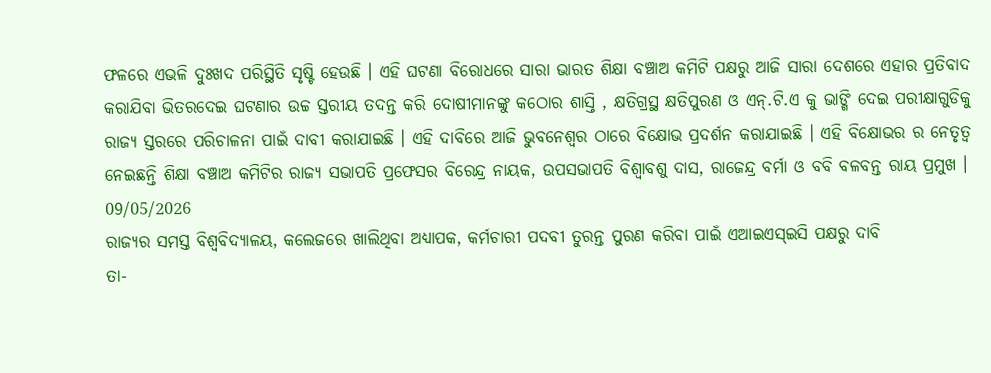ଫଳରେ ଏଭଳି ଦୁଃଖଦ ପରିସ୍ଥିତି ସୃଷ୍ଟି ହେଉଛି । ଏହି ଘଟଣା ବିରୋଧରେ ସାରା ଭାରତ ଶିକ୍ଷା ବଞ୍ଚାଅ କମିଟି ପକ୍ଷରୁ ଆଜି ସାରା ଦେଶରେ ଏହାର ପ୍ରତିବାଦ କରାଯିବା ଭିତରଦେଇ ଘଟଣାର ଉଚ୍ଚ ସ୍ତରୀୟ ତଦନ୍ତ କରି ଦୋଷୀମାନଙ୍କୁ କଠୋର ଶାସ୍ତି , କ୍ଷତିଗ୍ରସ୍ଥ କ୍ଷତିପୁରଣ ଓ ଏନ୍.ଟି.ଏ କୁ ଭାଙ୍ଗି ଦେଇ ପରୀକ୍ଷାଗୁଡିକୁ ରାଜ୍ୟ ସ୍ତରରେ ପରିଚାଳନା ପାଇଁ ଦାବୀ କରାଯାଇଛି । ଏହି ଦାବିରେ ଆଜି ଭୁବନେଶ୍ୱର ଠାରେ ବିକ୍ଷୋଭ ପ୍ରଦର୍ଶନ କରାଯାଇଛି । ଏହି ବିକ୍ଷୋଭର ର ନେତୃତ୍ୱ ନେଇଛନ୍ତି ଶିକ୍ଷା ବଞ୍ଚାଅ କମିଟିର ରାଜ୍ୟ ସଭାପତି ପ୍ରଫେସର ବିରେନ୍ଦ୍ର ନାୟକ, ଉପସଭାପତି ବିଶ୍ୱାବଶୁ ଦାସ, ରାଜେନ୍ଦ୍ର ବର୍ମା ଓ ବବି ବଳବନ୍ତ ରାୟ ପ୍ରମୁଖ ।
09/05/2026
ରାଜ୍ୟର ସମସ୍ତ ବିଶ୍ୱବିଦ୍ୟାଳୟ, କଲେଜରେ ଖାଲିଥିବା ଅଧ୍ୟାପକ, କର୍ମଚାରୀ ପଦବୀ ତୁରନ୍ତ ପୁରଣ କରିବା ପାଇଁ ଏଆଇଏସ୍ଇସି ପକ୍ଷରୁ ଦାବି
ତା-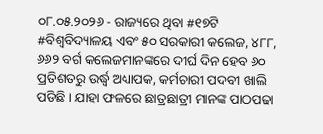୦୮.୦୫.୨୦୨୬ - ରାଜ୍ୟରେ ଥିବା #୧୭ଟି #ବିଶ୍ୱବିଦ୍ୟାଳୟ ଏବଂ ୫୦ ସରକାରୀ କଲେଜ, ୪୮୮, ୬୬୨ ବର୍ଗ କଲେଜମାନଙ୍କରେ ଦୀର୍ଘ ଦିନ ହେବ ୬୦ ପ୍ରତିଶତରୁ ଉର୍ଦ୍ଧ୍ୱ ଅଧ୍ୟାପକ, କର୍ମଚାରୀ ପଦବୀ ଖାଲି ପଡିଛି । ଯାହା ଫଳରେ ଛାତ୍ରଛାତ୍ରୀ ମାନଙ୍କ ପାଠପଢା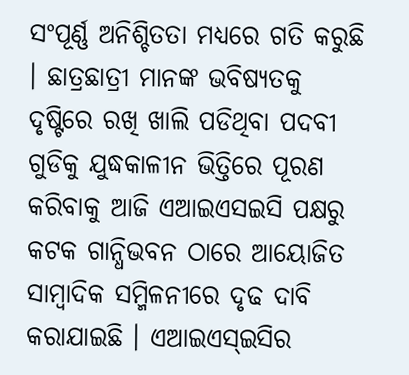ସଂପୂର୍ଣ୍ଣ ଅନିଶ୍ଚିତତା ମଧ୍ୟରେ ଗତି କରୁଛି । ଛାତ୍ରଛାତ୍ରୀ ମାନଙ୍କ ଭବିଷ୍ୟତକୁ ଦୃଷ୍ଟିରେ ରଖି ଖାଲି ପଡିଥିବା ପଦବୀ ଗୁଡିକୁ ଯୁଦ୍ଧକାଳୀନ ଭିତ୍ତିରେ ପୂରଣ କରିବାକୁ ଆଜି ଏଆଇଏସଇସି ପକ୍ଷରୁ କଟକ ଗାନ୍ଧିଭବନ ଠାରେ ଆୟୋଜିତ ସାମ୍ବାଦିକ ସମ୍ମିଳନୀରେ ଦୃଢ ଦାବି କରାଯାଇଛି । ଏଆଇଏସ୍ଇସିର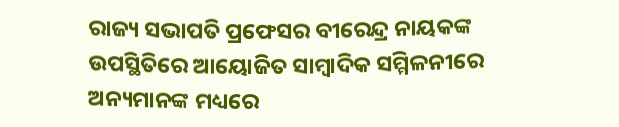ରାଜ୍ୟ ସଭାପତି ପ୍ରଫେସର ବୀରେନ୍ଦ୍ର ନାୟକଙ୍କ ଉପସ୍ଥିତିରେ ଆୟୋଜିତ ସାମ୍ବାଦିକ ସମ୍ମିଳନୀରେ ଅନ୍ୟମାନଙ୍କ ମଧ୍ୟରେ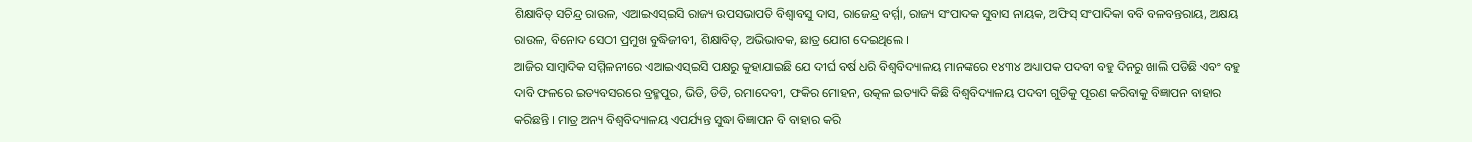ଶିକ୍ଷାବିତ୍ ସଚିନ୍ଦ୍ର ରାଉଳ, ଏଆଇଏସ୍ଇସି ରାଜ୍ୟ ଉପସଭାପତି ବିଶ୍ୱାବସୁ ଦାସ, ରାଜେନ୍ଦ୍ର ବର୍ମ୍ମା, ରାଜ୍ୟ ସଂପାଦକ ସୁବାସ ନାୟକ, ଅଫିସ୍ ସଂପାଦିକା ବବି ବଳବନ୍ତରାୟ, ଅକ୍ଷୟ ରାଉଳ, ବିନୋଦ ସେଠୀ ପ୍ରମୁଖ ବୁଦ୍ଧିଜୀବୀ, ଶିକ୍ଷାବିତ୍, ଅଭିଭାବକ, ଛାତ୍ର ଯୋଗ ଦେଇଥିଲେ ।
ଆଜିର ସାମ୍ବାଦିକ ସମ୍ମିଳନୀରେ ଏଆଇଏସ୍ଇସି ପକ୍ଷରୁ କୁହାଯାଇଛି ଯେ ଦୀର୍ଘ ବର୍ଷ ଧରି ବିଶ୍ୱବିଦ୍ୟାଳୟ ମାନଙ୍କରେ ୧୪୩୪ ଅଧ୍ୟାପକ ପଦବୀ ବହୁ ଦିନରୁ ଖାଲି ପଡିଛି ଏବଂ ବହୁ ଦାବି ଫଳରେ ଇତ୍ୟବସରରେ ବ୍ରହ୍ମପୁର, ଭିଡି, ଡିଡି, ରମାଦେବୀ, ଫକିର ମୋହନ, ଉତ୍କଳ ଇତ୍ୟାଦି କିଛି ବିଶ୍ୱବିଦ୍ୟାଳୟ ପଦବୀ ଗୁଡିକୁ ପୂରଣ କରିବାକୁ ବିଜ୍ଞାପନ ବାହାର କରିଛନ୍ତି । ମାତ୍ର ଅନ୍ୟ ବିଶ୍ୱବିଦ୍ୟାଳୟ ଏପର୍ଯ୍ୟନ୍ତ ସୁଦ୍ଧା ବିଜ୍ଞାପନ ବି ବାହାର କରି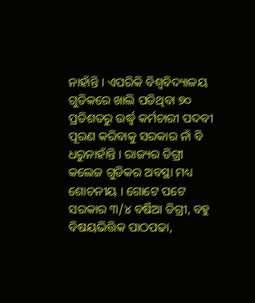ନାହାଁନ୍ତି । ଏପରିକି ବିଶ୍ୱବିଦ୍ୟାଳୟ ଗୁଡିକରେ ଖାଲି ପଡିଥିବା ୭୦ ପ୍ରତିଶତରୁ ଉର୍ଦ୍ଧ୍ୱ କର୍ମଚାରୀ ପଦବୀ ପୂରଣ କରିବାକୁ ସରକାର ନାଁ ବି ଧରୁନାହାଁନ୍ତି । ରାଜ୍ୟର ଡିଗ୍ରୀ କଲେଜ ଗୁଡିକର ଅବସ୍ଥା ମଧ୍ୟ ଶୋଚନୀୟ । ଗୋଟେ ପଟେ ସରକାର ୩/୪ ବର୍ଷିଆ ଡିଗ୍ରୀ, ବହୁ ବିଷୟଭିତ୍ତିକ ପାଠପଢା,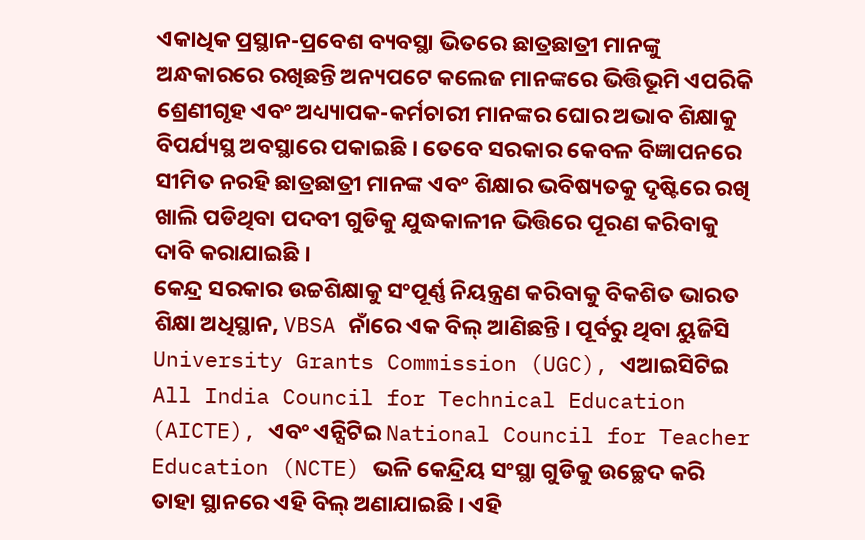ଏକାଧିକ ପ୍ରସ୍ଥାନ-ପ୍ରବେଶ ବ୍ୟବସ୍ଥା ଭିତରେ ଛାତ୍ରଛାତ୍ରୀ ମାନଙ୍କୁ ଅନ୍ଧକାରରେ ରଖିଛନ୍ତି ଅନ୍ୟପଟେ କଲେଜ ମାନଙ୍କରେ ଭିତ୍ତିଭୂମି ଏପରିକି ଶ୍ରେଣୀଗୃହ ଏବଂ ଅଧ୍ୟ୍ୟାପକ-କର୍ମଚାରୀ ମାନଙ୍କର ଘୋର ଅଭାବ ଶିକ୍ଷାକୁ ବିପର୍ଯ୍ୟସ୍ଥ ଅବସ୍ଥାରେ ପକାଇଛି । ତେବେ ସରକାର କେବଳ ବିଜ୍ଞାପନରେ ସୀମିତ ନରହି ଛାତ୍ରଛାତ୍ରୀ ମାନଙ୍କ ଏବଂ ଶିକ୍ଷାର ଭବିଷ୍ୟତକୁ ଦୃଷ୍ଟିରେ ରଖି ଖାଲି ପଡିଥିବା ପଦବୀ ଗୁଡିକୁ ଯୁଦ୍ଧକାଳୀନ ଭିତ୍ତିରେ ପୂରଣ କରିବାକୁ ଦାବି କରାଯାଇଛି ।
କେନ୍ଦ୍ର ସରକାର ଉଚ୍ଚଶିକ୍ଷାକୁ ସଂପୂର୍ଣ୍ଣ ନିୟନ୍ତ୍ରଣ କରିବାକୁ ବିକଶିତ ଭାରତ ଶିକ୍ଷା ଅଧିସ୍ଥାନ, VBSA ନାଁରେ ଏକ ବିଲ୍ ଆଣିଛନ୍ତି । ପୂର୍ବରୁ ଥିବା ୟୁଜିସି University Grants Commission (UGC), ଏଆଇସିଟିଇ All India Council for Technical Education (AICTE), ଏବଂ ଏନ୍ସିଟିଇ National Council for Teacher Education (NCTE) ଭଳି କେନ୍ଦ୍ରିୟ ସଂସ୍ଥା ଗୁଡିକୁ ଉଚ୍ଛେଦ କରି ତାହା ସ୍ଥାନରେ ଏହି ବିଲ୍ ଅଣାଯାଇଛି । ଏହି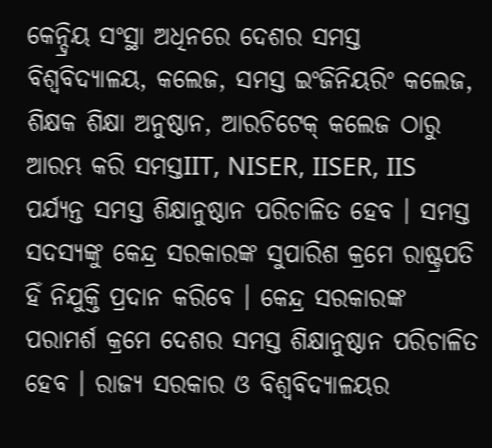କେନ୍ଦ୍ରିୟ ସଂସ୍ଥା ଅଧିନରେ ଦେଶର ସମସ୍ତ ବିଶ୍ୱବିଦ୍ୟାଳୟ, କଲେଜ, ସମସ୍ତ ଇଂଜିନିୟରିଂ କଲେଜ, ଶିକ୍ଷକ ଶିକ୍ଷା ଅନୁଷ୍ଠାନ, ଆରଚିଟେକ୍ କଲେଜ ଠାରୁ ଆରମ୍ଭ କରି ସମସ୍ତIIT, NISER, IISER, IIS ପର୍ଯ୍ୟନ୍ତ ସମସ୍ତ ଶିକ୍ଷାନୁଷ୍ଠାନ ପରିଚାଳିତ ହେବ । ସମସ୍ତ ସଦସ୍ୟଙ୍କୁ କେନ୍ଦ୍ର ସରକାରଙ୍କ ସୁପାରିଶ କ୍ରମେ ରାଷ୍ଟ୍ରପତି ହିଁ ନିଯୁକ୍ତି ପ୍ରଦାନ କରିବେ । କେନ୍ଦ୍ର ସରକାରଙ୍କ ପରାମର୍ଶ କ୍ରମେ ଦେଶର ସମସ୍ତ ଶିକ୍ଷାନୁଷ୍ଠାନ ପରିଚାଳିତ ହେବ । ରାଜ୍ୟ ସରକାର ଓ ବିଶ୍ୱବିଦ୍ୟାଳୟର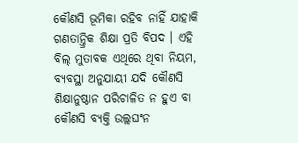କୌଣସି ଭୂମିକା ରହିବ ନାହିଁ ଯାହାକି ଗଣତାନ୍ତ୍ରିକ ଶିକ୍ଷା ପ୍ରତି ବିପଦ । ଏହି ବିଲ୍ ମୁତାବକ ଏଥିରେ ଥିବା ନିୟମ, ବ୍ୟବସ୍ଥା ଅନୁଯାୟୀ ଯଦି କୌଣସି ଶିକ୍ଷାନୁଷ୍ଠାନ ପରିଚାଳିତ ନ ହୁଏ ବା କୌଣସି ବ୍ୟକ୍ତି ଉଲ୍ଲଘଂନ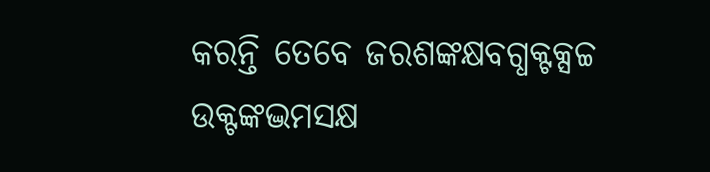କରନ୍ତି ତେବେ ଜରଶଙ୍କକ୍ଷବଗ୍ଧକ୍ଟକ୍ସଚ୍ଚ ଉକ୍ଟଙ୍କଦ୍ଭମସକ୍ଷ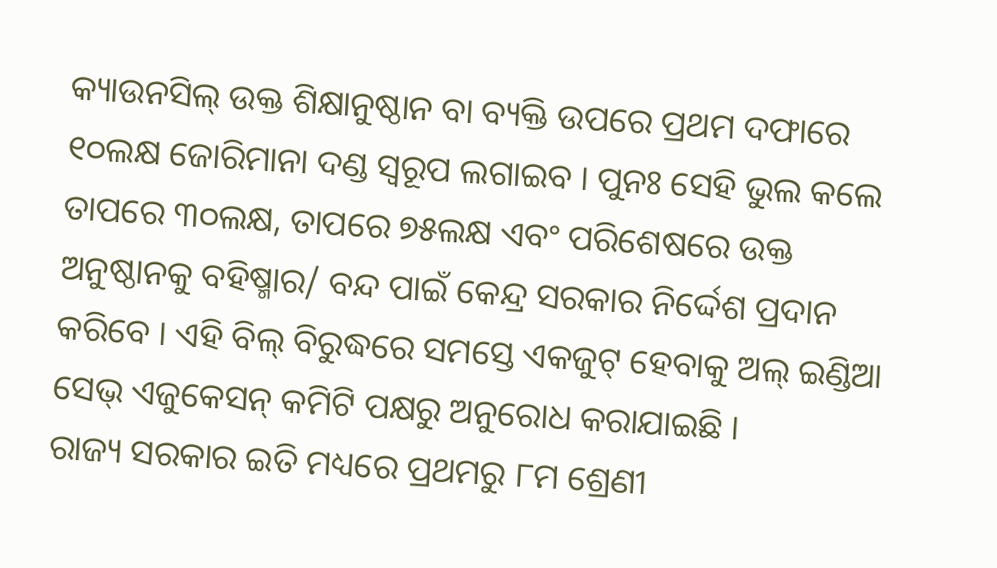କ୍ୟାଉନସିଲ୍ ଉକ୍ତ ଶିକ୍ଷାନୁଷ୍ଠାନ ବା ବ୍ୟକ୍ତି ଉପରେ ପ୍ରଥମ ଦଫାରେ ୧୦ଲକ୍ଷ ଜୋରିମାନା ଦଣ୍ଡ ସ୍ୱରୂପ ଲଗାଇବ । ପୁନଃ ସେହି ଭୁଲ କଲେ ତାପରେ ୩୦ଲକ୍ଷ, ତାପରେ ୭୫ଲକ୍ଷ ଏବଂ ପରିଶେଷରେ ଉକ୍ତ ଅନୁଷ୍ଠାନକୁ ବହିଷ୍ମାର/ ବନ୍ଦ ପାଇଁ କେନ୍ଦ୍ର ସରକାର ନିର୍ଦ୍ଦେଶ ପ୍ରଦାନ କରିବେ । ଏହି ବିଲ୍ ବିରୁଦ୍ଧରେ ସମସ୍ତେ ଏକଜୁଟ୍ ହେବାକୁ ଅଲ୍ ଇଣ୍ଡିଆ ସେଭ୍ ଏଜୁକେସନ୍ କମିଟି ପକ୍ଷରୁ ଅନୁରୋଧ କରାଯାଇଛି ।
ରାଜ୍ୟ ସରକାର ଇତି ମଧ୍ୟରେ ପ୍ରଥମରୁ ୮ମ ଶ୍ରେଣୀ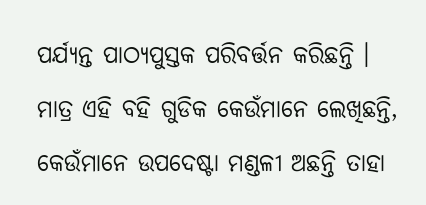ପର୍ଯ୍ୟନ୍ତ ପାଠ୍ୟପୁସ୍ତକ ପରିବର୍ତ୍ତନ କରିଛନ୍ତି । ମାତ୍ର ଏହି ବହି ଗୁଡିକ କେଉଁମାନେ ଲେଖିଛନ୍ତି, କେଉଁମାନେ ଉପଦେଷ୍ଟା ମଣ୍ଡଳୀ ଅଛନ୍ତି ତାହା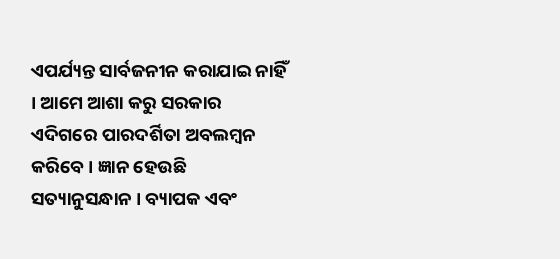ଏପର୍ଯ୍ୟନ୍ତ ସାର୍ବଜନୀନ କରାଯାଇ ନାହିଁ । ଆମେ ଆଶା କରୁ ସରକାର ଏଦିଗରେ ପାରଦର୍ଶିତା ଅବଲମ୍ବନ କରିବେ । ଜ୍ଞାନ ହେଉଛି ସତ୍ୟାନୁସନ୍ଧାନ । ବ୍ୟାପକ ଏବଂ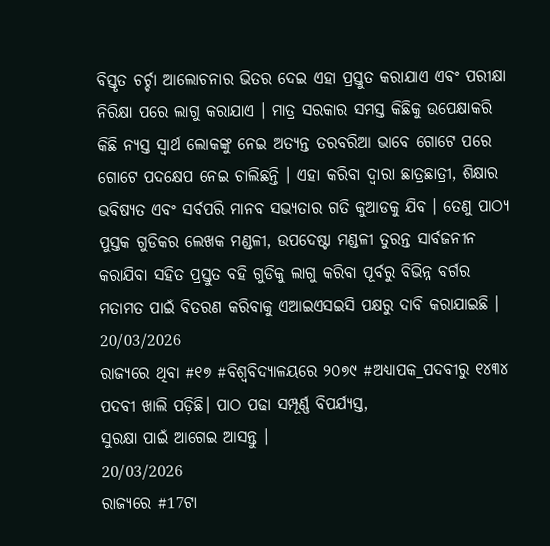ବିସ୍ତୃତ ଚର୍ଚ୍ଚା ଆଲୋଚନାର ଭିତର ଦେଇ ଏହା ପ୍ରସ୍ତୁତ କରାଯାଏ ଏବଂ ପରୀକ୍ଷା ନିରିକ୍ଷା ପରେ ଲାଗୁ କରାଯାଏ । ମାତ୍ର ସରକାର ସମସ୍ତ କିଛିକୁ ଉପେକ୍ଷାକରି କିଛି ନ୍ୟସ୍ତ ସ୍ୱାର୍ଥ ଲୋକଙ୍କୁ ନେଇ ଅତ୍ୟନ୍ତ ତରବରିଆ ଭାବେ ଗୋଟେ ପରେ ଗୋଟେ ପଦକ୍ଷେପ ନେଇ ଚାଲିଛନ୍ତି । ଏହା କରିବା ଦ୍ୱାରା ଛାତ୍ରଛାତ୍ରୀ, ଶିକ୍ଷାର ଭବିଷ୍ୟତ ଏବଂ ସର୍ବପରି ମାନବ ସଭ୍ୟତାର ଗତି କୁଆଡକୁ ଯିବ । ତେଣୁ ପାଠ୍ୟ ପୁସ୍ତକ ଗୁଡିକର ଲେଖକ ମଣ୍ଡଳୀ, ଉପଦେଷ୍ଟା ମଣ୍ଡଳୀ ତୁରନ୍ତ ସାର୍ବଜନୀନ କରାଯିବା ସହିତ ପ୍ରସ୍ତୁତ ବହି ଗୁଡିକୁ ଲାଗୁ କରିବା ପୂର୍ବରୁ ବିଭିନ୍ନ ବର୍ଗର ମତାମତ ପାଇଁ ବିତରଣ କରିବାକୁ ଏଆଇଏସଇସି ପକ୍ଷରୁ ଦାବି କରାଯାଇଛି ।
20/03/2026
ରାଜ୍ୟରେ ଥିବା #୧୭ #ବିଶ୍ଵବିଦ୍ୟାଳୟରେ ୨୦୭୯ #ଅଧ୍ୟାପକ_ପଦବୀରୁ ୧୪୩୪ ପଦବୀ ଖାଲି ପଡ଼ିଛି। ପାଠ ପଢା ସମ୍ପୂର୍ଣ୍ଣ ବିପର୍ଯ୍ୟସ୍ତ,
ସୁରକ୍ଷା ପାଇଁ ଆଗେଇ ଆସନ୍ତୁ ।
20/03/2026
ରାଜ୍ୟରେ #17ଟା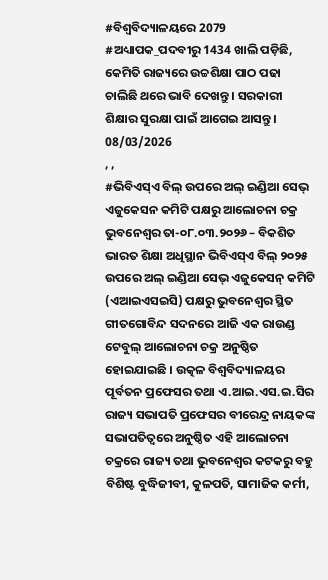#ବିଶ୍ୱବିଦ୍ୟାଳୟରେ 2079 #ଅଧ୍ୟାପକ_ପଦବୀରୁ 1434 ଖାଲି ପଡ଼ିଛି, କେମିତି ରାଜ୍ୟରେ ଉଚ୍ଚଶିକ୍ଷା ପାଠ ପଢା ଚାଲିଛି ଥରେ ଭାବି ଦେଖନ୍ତୁ । ସରକାରୀ ଶିକ୍ଷାର ସୁରକ୍ଷା ପାଇଁ ଆଗେଇ ଆସନ୍ତୁ।
08/03/2026
, ,
#ଭିବିଏସ୍ଏ ବିଲ୍ ଉପରେ ଅଲ୍ ଇଣ୍ଡିଆ ସେଭ୍ ଏଜୁକେସନ କମିଟି ପକ୍ଷରୁ ଆଲୋଚନା ଚକ୍ର
ଭୁବନେଶ୍ୱର ତା-୦୮.୦୩.୨୦୨୬ – ବିକଶିତ ଭାରତ ଶିକ୍ଷା ଅଧିସ୍ଥାନ ଭିବିଏସ୍ଏ ବିଲ୍ ୨୦୨୫ ଉପରେ ଅଲ୍ ଇଣ୍ଡିଆ ସେଭ୍ ଏଜୁକେସନ୍ କମିଟି (ଏଆଇଏସଇସି) ପକ୍ଷରୁ ଭୁବନେଶ୍ୱର ସ୍ଥିତ ଗୀତଗୋବିନ୍ଦ ସଦନରେ ଆଜି ଏକ ରାଉଣ୍ଡ ଟେବୁଲ୍ ଆଲୋଚନା ଚକ୍ର ଅନୁଷ୍ଠିତ ହୋଇଯାଇଛି । ଉତ୍କଳ ବିଶ୍ୱବିଦ୍ୟାଳୟର ପୂର୍ବତନ ପ୍ରଫେସର ତଥା ଏ.ଆଇ.ଏସ.ଇ.ସିର ରାଜ୍ୟ ସଭାପତି ପ୍ରଫେସର ବୀରେନ୍ଦ୍ର ନାୟକଙ୍କ ସଭାପତିତ୍ୱରେ ଅନୁଷ୍ଠିତ ଏହି ଆଲୋଚନା ଚକ୍ରରେ ରାଜ୍ୟ ତଥା ଭୁବନେଶ୍ୱର କଟକରୁ ବହୁ ବିଶିଷ୍ଟ ବୁଦ୍ଧିଜୀବୀ, କୁଳପତି, ସାମାଜିକ କର୍ମୀ,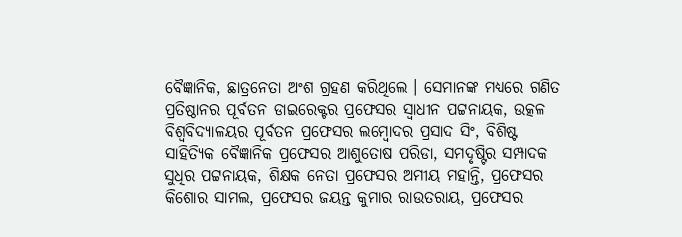ବୈଜ୍ଞାନିକ, ଛାତ୍ରନେତା ଅଂଶ ଗ୍ରହଣ କରିଥିଲେ । ସେମାନଙ୍କ ମଧ୍ୟରେ ଗଣିତ ପ୍ରତିଷ୍ଠାନର ପୂର୍ବତନ ଡାଇରେକ୍ଟର ପ୍ରଫେସର ସ୍ୱାଧୀନ ପଟ୍ଟନାୟକ, ଉତ୍କଳ ବିଶ୍ୱବିଦ୍ୟାଳୟର ପୂର୍ବତନ ପ୍ରଫେସର ଲମ୍ବୋଦର ପ୍ରସାଦ ସିଂ, ବିଶିଷ୍ଟ ସାହିତ୍ୟିକ ବୈଜ୍ଞାନିକ ପ୍ରଫେସର ଆଶୁତୋଷ ପରିଡା, ସମଦୃଷ୍ଟିର ସମ୍ପାଦକ ସୁଧିର ପଟ୍ଟନାୟକ, ଶିକ୍ଷକ ନେତା ପ୍ରଫେସର ଅମୀୟ ମହାନ୍ତି, ପ୍ରଫେସର କିଶୋର ସାମଲ, ପ୍ରଫେସର ଜୟନ୍ତ କୁମାର ରାଉତରାୟ, ପ୍ରଫେସର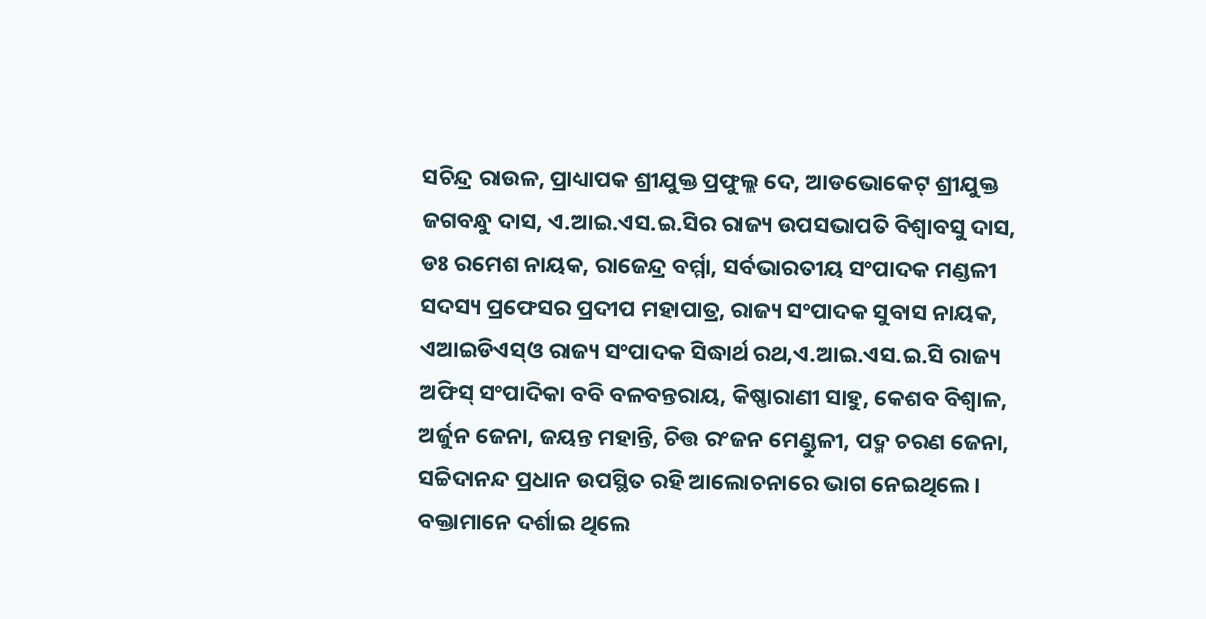ସଚିନ୍ଦ୍ର ରାଉଳ, ପ୍ରାଧ୍ୟାପକ ଶ୍ରୀଯୁକ୍ତ ପ୍ରଫୁଲ୍ଲ ଦେ, ଆଡଭୋକେଟ୍ ଶ୍ରୀଯୁକ୍ତ ଜଗବନ୍ଧୁ ଦାସ, ଏ.ଆଇ.ଏସ.ଇ.ସିର ରାଜ୍ୟ ଉପସଭାପତି ବିଶ୍ୱାବସୁ ଦାସ, ଡଃ ରମେଶ ନାୟକ, ରାଜେନ୍ଦ୍ର ବର୍ମ୍ମା, ସର୍ବଭାରତୀୟ ସଂପାଦକ ମଣ୍ଡଳୀ ସଦସ୍ୟ ପ୍ରଫେସର ପ୍ରଦୀପ ମହାପାତ୍ର, ରାଜ୍ୟ ସଂପାଦକ ସୁବାସ ନାୟକ, ଏଆଇଡିଏସ୍ଓ ରାଜ୍ୟ ସଂପାଦକ ସିଦ୍ଧାର୍ଥ ରଥ,ଏ.ଆଇ.ଏସ.ଇ.ସି ରାଜ୍ୟ ଅଫିସ୍ ସଂପାଦିକା ବବି ବଳବନ୍ତରାୟ, କିଷ୍ଣାରାଣୀ ସାହୁ, କେଶବ ବିଶ୍ୱାଳ, ଅର୍ଜୁନ ଜେନା, ଜୟନ୍ତ ମହାନ୍ତି, ଚିତ୍ତ ରଂଜନ ମେଣ୍ଡୁଳୀ, ପଦ୍ମ ଚରଣ ଜେନା, ସଚ୍ଚିଦାନନ୍ଦ ପ୍ରଧାନ ଉପସ୍ଥିତ ରହି ଆଲୋଚନାରେ ଭାଗ ନେଇଥିଲେ ।
ବକ୍ତାମାନେ ଦର୍ଶାଇ ଥିଲେ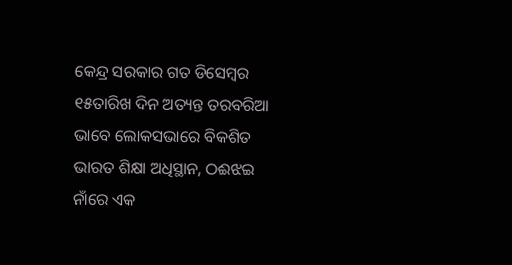କେନ୍ଦ୍ର ସରକାର ଗତ ଡିସେମ୍ବର ୧୫ତାରିଖ ଦିନ ଅତ୍ୟନ୍ତ ତରବରିଆ ଭାବେ ଲୋକସଭାରେ ବିକଶିତ ଭାରତ ଶିକ୍ଷା ଅଧିସ୍ଥାନ, ଠଈଝଇ ନାଁରେ ଏକ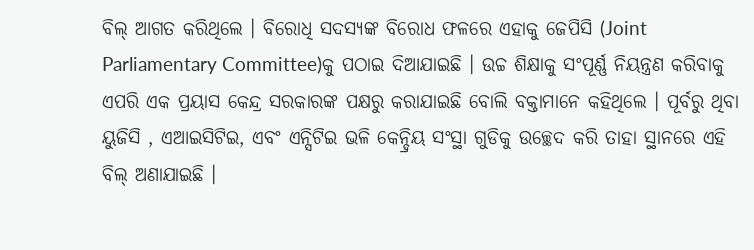ବିଲ୍ ଆଗତ କରିଥିଲେ । ବିରୋଧି ସଦସ୍ୟଙ୍କ ବିରୋଧ ଫଳରେ ଏହାକୁ ଜେପିସି (Joint Parliamentary Committee)କୁ ପଠାଇ ଦିଆଯାଇଛି । ଉଚ୍ଚ ଶିକ୍ଷାକୁ ସଂପୂର୍ଣ୍ଣ ନିୟନ୍ତ୍ରଣ କରିବାକୁ ଏପରି ଏକ ପ୍ରୟାସ କେନ୍ଦ୍ର ସରକାରଙ୍କ ପକ୍ଷରୁ କରାଯାଇଛି ବୋଲି ବକ୍ତାମାନେ କହିଥିଲେ । ପୂର୍ବରୁ ଥିବା ୟୁଜିସି , ଏଆଇସିଟିଇ, ଏବଂ ଏନ୍ସିଟିଇ ଭଳି କେନ୍ଦ୍ରିୟ ସଂସ୍ଥା ଗୁଡିକୁ ଉଚ୍ଛେଦ କରି ତାହା ସ୍ଥାନରେ ଏହି ବିଲ୍ ଅଣାଯାଇଛି ।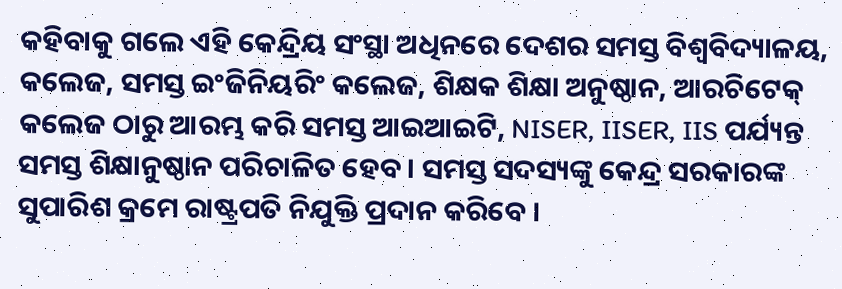କହିବାକୁ ଗଲେ ଏହି କେନ୍ଦ୍ରିୟ ସଂସ୍ଥା ଅଧିନରେ ଦେଶର ସମସ୍ତ ବିଶ୍ୱବିଦ୍ୟାଳୟ, କଲେଜ, ସମସ୍ତ ଇଂଜିନିୟରିଂ କଲେଜ, ଶିକ୍ଷକ ଶିକ୍ଷା ଅନୁଷ୍ଠାନ, ଆରଚିଟେକ୍ କଲେଜ ଠାରୁ ଆରମ୍ଭ କରି ସମସ୍ତ ଆଇଆଇଟି, NISER, IISER, IIS ପର୍ଯ୍ୟନ୍ତ ସମସ୍ତ ଶିକ୍ଷାନୁଷ୍ଠାନ ପରିଚାଳିତ ହେବ । ସମସ୍ତ ସଦସ୍ୟଙ୍କୁ କେନ୍ଦ୍ର ସରକାରଙ୍କ ସୁପାରିଶ କ୍ରମେ ରାଷ୍ଟ୍ରପତି ନିଯୁକ୍ତି ପ୍ରଦାନ କରିବେ ।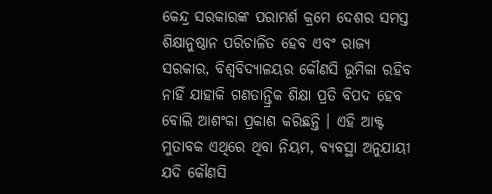କେନ୍ଦ୍ର ସରକାରଙ୍କ ପରାମର୍ଶ କ୍ରମେ ଦେଶର ସମସ୍ତ ଶିକ୍ଷାନୁଷ୍ଠାନ ପରିଚାଳିତ ହେବ ଏବଂ ରାଜ୍ୟ ସରକାର, ବିଶ୍ୱବିଦ୍ୟାଳୟର କୌଣସି ଭୂମିକା ରହିବ ନାହିଁ ଯାହାକି ଗଣତାନ୍ତ୍ରିକ ଶିକ୍ଷା ପ୍ରତି ବିପଦ ହେବ ବୋଲି ଆଶଂକା ପ୍ରକାଶ କରିଛନ୍ତି । ଏହି ଆକ୍ଟ ମୁତାବକ ଏଥିରେ ଥିବା ନିୟମ, ବ୍ୟବସ୍ଥା ଅନୁଯାୟୀ ଯଦି କୌଣସି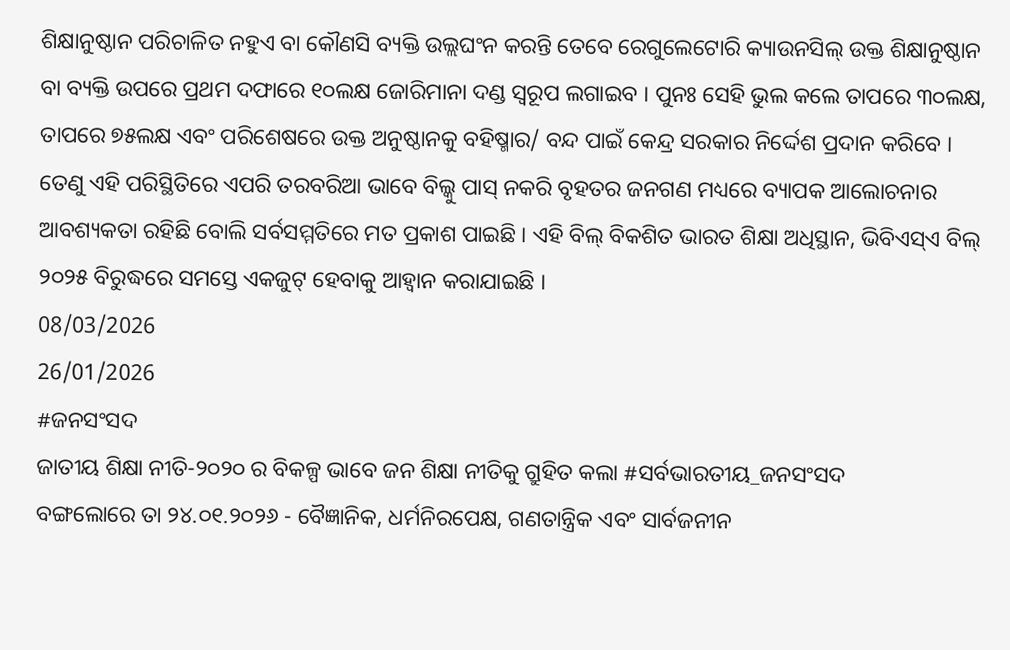ଶିକ୍ଷାନୁଷ୍ଠାନ ପରିଚାଳିତ ନହୁଏ ବା କୌଣସି ବ୍ୟକ୍ତି ଉଲ୍ଲଘଂନ କରନ୍ତି ତେବେ ରେଗୁଲେଟୋରି କ୍ୟାଉନସିଲ୍ ଉକ୍ତ ଶିକ୍ଷାନୁଷ୍ଠାନ ବା ବ୍ୟକ୍ତି ଉପରେ ପ୍ରଥମ ଦଫାରେ ୧୦ଲକ୍ଷ ଜୋରିମାନା ଦଣ୍ଡ ସ୍ୱରୂପ ଲଗାଇବ । ପୁନଃ ସେହି ଭୁଲ କଲେ ତାପରେ ୩୦ଲକ୍ଷ, ତାପରେ ୭୫ଲକ୍ଷ ଏବଂ ପରିଶେଷରେ ଉକ୍ତ ଅନୁଷ୍ଠାନକୁ ବହିଷ୍ମାର/ ବନ୍ଦ ପାଇଁ କେନ୍ଦ୍ର ସରକାର ନିର୍ଦ୍ଦେଶ ପ୍ରଦାନ କରିବେ ।
ତେଣୁ ଏହି ପରିସ୍ଥିତିରେ ଏପରି ତରବରିଆ ଭାବେ ବିଲ୍କୁ ପାସ୍ ନକରି ବୃହତର ଜନଗଣ ମଧ୍ୟରେ ବ୍ୟାପକ ଆଲୋଚନାର ଆବଶ୍ୟକତା ରହିଛି ବୋଲି ସର୍ବସମ୍ମତିରେ ମତ ପ୍ରକାଶ ପାଇଛି । ଏହି ବିଲ୍ ବିକଶିତ ଭାରତ ଶିକ୍ଷା ଅଧିସ୍ଥାନ, ଭିବିଏସ୍ଏ ବିଲ୍ ୨୦୨୫ ବିରୁଦ୍ଧରେ ସମସ୍ତେ ଏକଜୁଟ୍ ହେବାକୁ ଆହ୍ୱାନ କରାଯାଇଛି ।
08/03/2026
26/01/2026
#ଜନସଂସଦ
ଜାତୀୟ ଶିକ୍ଷା ନୀତି-୨୦୨୦ ର ବିକଳ୍ପ ଭାବେ ଜନ ଶିକ୍ଷା ନୀତିକୁ ଗ୍ରୁହିତ କଲା #ସର୍ବଭାରତୀୟ_ଜନସଂସଦ
ବଙ୍ଗଲୋରେ ତା ୨୪.୦୧.୨୦୨୬ - ବୈଜ୍ଞାନିକ, ଧର୍ମନିରପେକ୍ଷ, ଗଣତାନ୍ତ୍ରିକ ଏବଂ ସାର୍ବଜନୀନ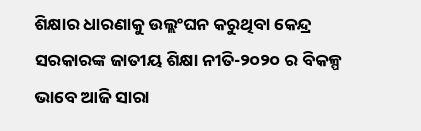ଶିକ୍ଷାର ଧାରଣାକୁ ଉଲ୍ଲଂଘନ କରୁଥିବା କେନ୍ଦ୍ର ସରକାରଙ୍କ ଜାତୀୟ ଶିକ୍ଷା ନୀତି-୨୦୨୦ ର ବିକଳ୍ପ ଭାବେ ଆଜି ସାରା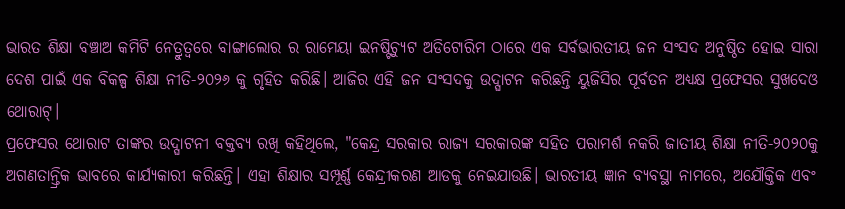ଭାରତ ଶିକ୍ଷା ବଞ୍ଚାଅ କମିଟି ନେତ୍ରୁତ୍ଵରେ ବାଙ୍ଗାଲୋର ର ରାମେୟା ଇନଷ୍ଟିଚ୍ୟୁଟ ଅଡିଟୋରିମ ଠାରେ ଏକ ସର୍ବଭାରତୀୟ ଜନ ସଂସଦ ଅନୁଷ୍ଠିତ ହୋଇ ସାରା ଦେଶ ପାଇଁ ଏକ ବିକଳ୍ପ ଶିକ୍ଷା ନୀତି-୨୦୨୬ କୁ ଗୃହିତ କରିଛି। ଆଜିର ଏହି ଜନ ସଂସଦକୁ ଉଦ୍ଘାଟନ କରିଛନ୍ତି ୟୁଜିସିର ପୂର୍ବତନ ଅଧ୍ୟକ୍ଷ ପ୍ରଫେସର ସୁଖଦେଓ ଥୋରାଟ୍।
ପ୍ରଫେସର ଥୋରାଟ ତାଙ୍କର ଉଦ୍ଘାଟନୀ ବକ୍ତବ୍ଯ ରଖି କହିଥିଲେ, "କେନ୍ଦ୍ର ସରକାର ରାଜ୍ୟ ସରକାରଙ୍କ ସହିତ ପରାମର୍ଶ ନକରି ଜାତୀୟ ଶିକ୍ଷା ନୀତି-୨୦୨୦କୁ ଅଗଣତାନ୍ତ୍ରିକ ଭାବରେ କାର୍ଯ୍ୟକାରୀ କରିଛନ୍ତି। ଏହା ଶିକ୍ଷାର ସମ୍ପୂର୍ଣ୍ଣ କେନ୍ଦ୍ରୀକରଣ ଆଡକୁ ନେଇଯାଉଛି। ଭାରତୀୟ ଜ୍ଞାନ ବ୍ୟବସ୍ଥା ନାମରେ, ଅଯୌକ୍ତିକ ଏବଂ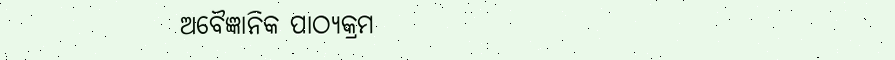ଅବୈଜ୍ଞାନିକ ପାଠ୍ୟକ୍ରମ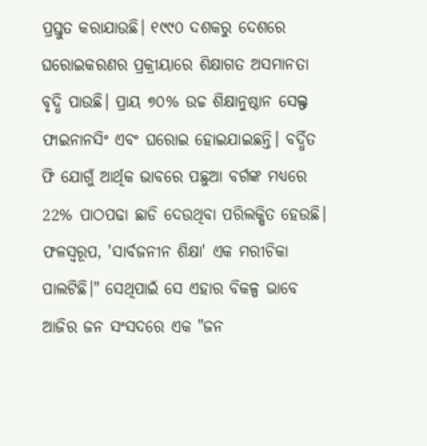ପ୍ରସ୍ତୁତ କରାଯାଉଛି। ୧୯୯୦ ଦଶକରୁ ଦେଶରେ ଘରୋଇକରଣର ପ୍ରକ୍ରୀୟାରେ ଶିକ୍ଷାଗତ ଅସମାନତା ବୃଦ୍ଧି ପାଉଛି। ପ୍ରାୟ ୭୦% ଉଚ୍ଚ ଶିକ୍ଷାନୁଷ୍ଠାନ ସେଲ୍ଫ ଫାଇନାନସିଂ ଏବଂ ଘରୋଇ ହୋଇଯାଇଛନ୍ତି। ବର୍ଦ୍ଧିତ ଫି ଯୋଗୁଁ ଆର୍ଥିକ ଭାବରେ ପଛୁଆ ବର୍ଗଙ୍କ ମଧ୍ୟରେ 22% ପାଠପଢା ଛାଡି ଦେଉଥିବା ପରିଲକ୍ଷିତ ହେଉଛି। ଫଳସ୍ୱରୂପ, 'ସାର୍ବଜନୀନ ଶିକ୍ଷା' ଏକ ମରୀଚିକା ପାଲଟିଛି।" ସେଥିପାଇଁ ସେ ଏହାର ବିକଳ୍ପ ଭାବେ ଆଜିର ଜନ ସଂସଦରେ ଏକ "ଜନ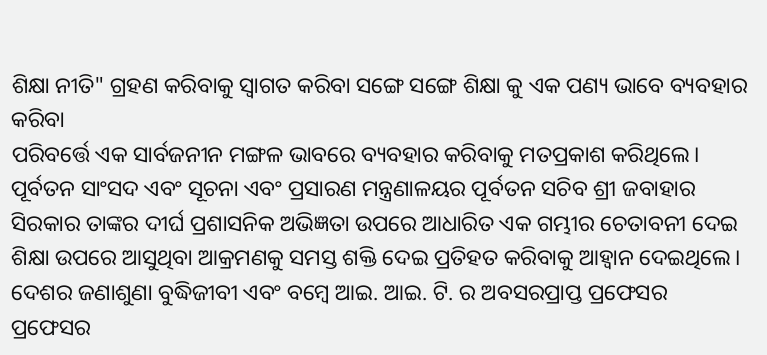ଶିକ୍ଷା ନୀତି" ଗ୍ରହଣ କରିବାକୁ ସ୍ବାଗତ କରିବା ସଙ୍ଗେ ସଙ୍ଗେ ଶିକ୍ଷା କୁ ଏକ ପଣ୍ୟ ଭାବେ ବ୍ୟବହାର କରିବା
ପରିବର୍ତ୍ତେ ଏକ ସାର୍ବଜନୀନ ମଙ୍ଗଳ ଭାବରେ ବ୍ୟବହାର କରିବାକୁ ମତପ୍ରକାଶ କରିଥିଲେ। ପୂର୍ବତନ ସାଂସଦ ଏବଂ ସୂଚନା ଏବଂ ପ୍ରସାରଣ ମନ୍ତ୍ରଣାଳୟର ପୂର୍ବତନ ସଚିବ ଶ୍ରୀ ଜବାହାର ସିରକାର ତାଙ୍କର ଦୀର୍ଘ ପ୍ରଶାସନିକ ଅଭିଜ୍ଞତା ଉପରେ ଆଧାରିତ ଏକ ଗମ୍ଭୀର ଚେତାବନୀ ଦେଇ ଶିକ୍ଷା ଉପରେ ଆସୁଥିବା ଆକ୍ରମଣକୁ ସମସ୍ତ ଶକ୍ତି ଦେଇ ପ୍ରତିହତ କରିବାକୁ ଆହ୍ବାନ ଦେଇଥିଲେ।
ଦେଶର ଜଣାଶୁଣା ବୁଦ୍ଧିଜୀବୀ ଏବଂ ବମ୍ବେ ଆଇ. ଆଇ. ଟି. ର ଅବସରପ୍ରାପ୍ତ ପ୍ରଫେସର ପ୍ରଫେସର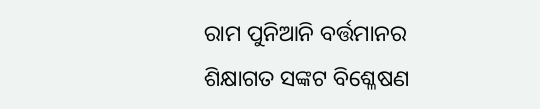ରାମ ପୁନିଆନି ବର୍ତ୍ତମାନର ଶିକ୍ଷାଗତ ସଙ୍କଟ ବିଶ୍ଳେଷଣ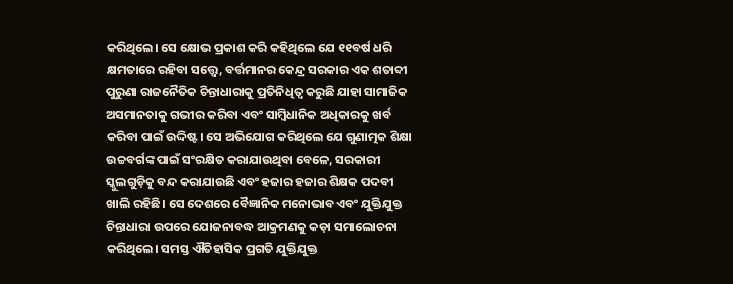କରିଥିଲେ। ସେ କ୍ଷୋଭ ପ୍ରକାଶ କରି କହିଥିଲେ ଯେ ୧୧ବର୍ଷ ଧରି କ୍ଷମତାରେ ରହିବା ସତ୍ତ୍ୱେ, ବର୍ତ୍ତମାନର କେନ୍ଦ୍ର ସରକାର ଏକ ଶତାବ୍ଦୀ ପୁରୁଣା ରାଜନୈତିକ ଚିନ୍ତାଧାରାକୁ ପ୍ରତିନିଧିତ୍ୱ କରୁଛି ଯାହା ସାମାଜିକ ଅସମାନତାକୁ ଗଭୀର କରିବା ଏବଂ ସାମ୍ବିଧାନିକ ଅଧିକାରକୁ ଖର୍ବ କରିବା ପାଇଁ ଉଦ୍ଦିଷ୍ଟ। ସେ ଅଭିଯୋଗ କରିଥିଲେ ଯେ ଗୁଣାତ୍ମକ ଶିକ୍ଷା ଉଚ୍ଚବର୍ଗଙ୍କ ପାଇଁ ସଂରକ୍ଷିତ କରାଯାଉଥିବା ବେଳେ, ସରକାରୀ ସ୍କୁଲଗୁଡ଼ିକୁ ବନ୍ଦ କରାଯାଉଛି ଏବଂ ହଜାର ହଜାର ଶିକ୍ଷକ ପଦବୀ ଖାଲି ରହିଛି। ସେ ଦେଶରେ ବୈଜ୍ଞାନିକ ମନୋଭାବ ଏବଂ ଯୁକ୍ତିଯୁକ୍ତ ଚିନ୍ତାଧାରା ଉପରେ ଯୋଜନାବଦ୍ଧ ଆକ୍ରମଣକୁ କଡ଼ା ସମାଲୋଚନା କରିଥିଲେ। ସମସ୍ତ ଐତିହାସିକ ପ୍ରଗତି ଯୁକ୍ତିଯୁକ୍ତ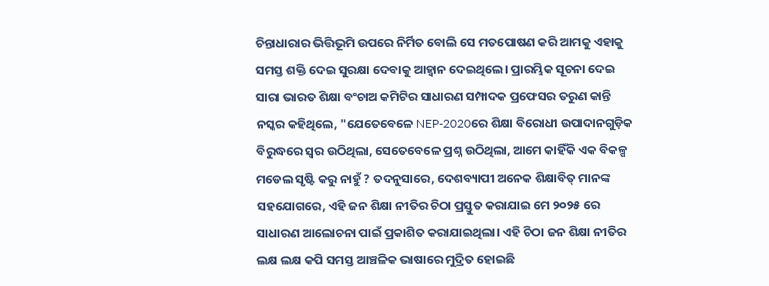ଚିନ୍ତାଧାରାର ଭିତ୍ତିଭୂମି ଉପରେ ନିର୍ମିତ ବୋଲି ସେ ମତପୋଷଣ କରି ଆମକୁ ଏହାକୁ ସମସ୍ତ ଶକ୍ତି ଦେଇ ସୁରକ୍ଷା ଦେବାକୁ ଆହ୍ବାନ ଦେଇଥିଲେ। ପ୍ରାରମ୍ଭିକ ସୂଚନା ଦେଇ
ସାରା ଭାରତ ଶିକ୍ଷା ବଂଚାଅ କମିଟିର ସାଧାରଣ ସମ୍ପାଦକ ପ୍ରଫେସର ତରୁଣ କାନ୍ତି ନସ୍କର କହିଥିଲେ, "ଯେତେବେଳେ NEP-2020ରେ ଶିକ୍ଷା ବିରୋଧୀ ଉପାଦାନଗୁଡ଼ିକ ବିରୁଦ୍ଧରେ ସ୍ୱର ଉଠିଥିଲା, ସେତେବେଳେ ପ୍ରଶ୍ନ ଉଠିଥିଲା, ଆମେ କାହିଁକି ଏକ ବିକଳ୍ପ ମଡେଲ ସୃଷ୍ଟି କରୁ ନାହୁଁ ? ତଦନୁସାରେ, ଦେଶବ୍ୟାପୀ ଅନେକ ଶିକ୍ଷାବିତ୍ ମାନଙ୍କ ସହଯୋଗରେ, ଏହି ଜନ ଶିକ୍ଷା ନୀତିର ଚିଠା ପ୍ରସ୍ତୁତ କରାଯାଇ ମେ ୨୦୨୫ ରେ ସାଧାରଣ ଆଲୋଚନା ପାଇଁ ପ୍ରକାଶିତ କରାଯାଇଥିଲା। ଏହି ଚିଠା ଜନ ଶିକ୍ଷା ନୀତିର ଲକ୍ଷ ଲକ୍ଷ କପି ସମସ୍ତ ଆଞ୍ଚଳିକ ଭାଷାରେ ମୁଦ୍ରିତ ହୋଇଛି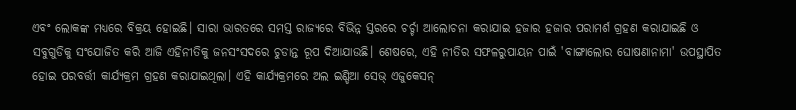ଏବଂ ଲୋକଙ୍କ ମଧ୍ୟରେ ବିକ୍ରୟ ହୋଇଛି। ସାରା ଭାରତରେ ସମସ୍ତ ରାଜ୍ୟରେ ବିଭିନ୍ନ ସ୍ତରରେ ଚର୍ଚ୍ଚା ଆଲୋଚନା କରାଯାଇ ହଜାର ହଜାର ପରାମର୍ଶ ଗ୍ରହଣ କରାଯାଇଛି ଓ ସବୁଗୁଡିକୁ ସଂଯୋଜିତ କରି ଆଜି ଏହିନୀତିକୁ ଜନସଂସଦରେ ଚୁଡାନ୍ତ ରୂପ ଦିଆଯାଉଛି। ଶେଷରେ, ଏହି ନୀତିର ସଫଳରୁପାୟନ ପାଇଁ 'ବାଙ୍ଗାଲୋର ଘୋଷଣାନାମା' ଉପସ୍ଥାପିତ ହୋଇ ପରବର୍ତ୍ତୀ କାର୍ଯ୍ୟକ୍ରମ ଗ୍ରହଣ କରାଯାଇଥିଲା। ଏହି କାର୍ଯ୍ୟକ୍ରମରେ ଅଲ ଇଣ୍ଡିଆ ସେଭ୍ ଏଜୁକେସନ୍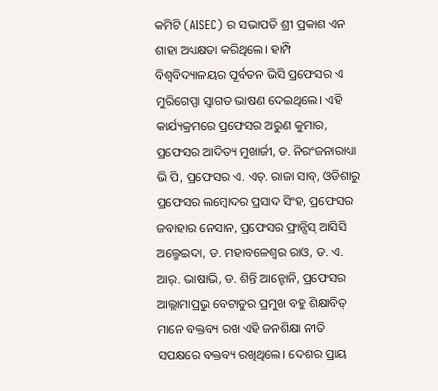କମିଟି (AISEC) ର ସଭାପତି ଶ୍ରୀ ପ୍ରକାଶ ଏନ ଶାହା ଅଧ୍ୟକ୍ଷତା କରିଥିଲେ। ହାମ୍ପି ବିଶ୍ୱବିଦ୍ୟାଳୟର ପୂର୍ବତନ ଭିସି ପ୍ରଫେସର ଏ ମୁରିଗେପ୍ପା ସ୍ୱାଗତ ଭାଷଣ ଦେଇଥିଲେ। ଏହି କାର୍ଯ୍ୟକ୍ରମରେ ପ୍ରଫେସର ଅରୁଣ କୁମାର, ପ୍ରଫେସର ଆଦିତ୍ୟ ମୁଖାର୍ଜୀ, ଡ. ନିରଂଜନାରାଧ୍ୟା ଭି ପି, ପ୍ରଫେସର ଏ. ଏଚ୍. ରାଜା ସାବ୍, ଓଡିଶାରୁ ପ୍ରଫେସର ଲମ୍ବୋଦର ପ୍ରସାଦ ସିଂହ, ପ୍ରଫେସର ଜବାହାର ନେସାନ, ପ୍ରଫେସର ଫ୍ରାନ୍ସିସ୍ ଆସିସି ଅଲ୍ମେଇଦା, ଡ. ମହାବଳେଶ୍ବର ରାଓ, ଡ. ଏ. ଆର୍. ଭାଷାଭି, ଡ. ଶିନ୍ତି ଆନ୍ଟୋନି, ପ୍ରଫେସର ଆଲ୍ଲାମାପ୍ରଭୁ ବେଟାଡୁର ପ୍ରମୁଖ ବହୁ ଶିକ୍ଷାବିତ୍ ମାନେ ବକ୍ତବ୍ୟ ରଖ ଏହି ଜନଶିକ୍ଷା ନୀତି ସପକ୍ଷରେ ବକ୍ତବ୍ୟ ରଖିଥିଲେ। ଦେଶର ପ୍ରାୟ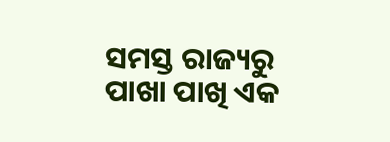ସମସ୍ତ ରାଜ୍ୟରୁ ପାଖା ପାଖି ଏକ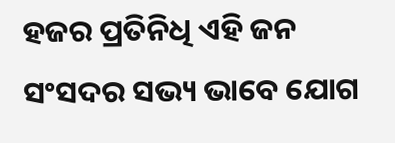ହଜର ପ୍ରତିନିଧି ଏହି ଜନ ସଂସଦର ସଭ୍ୟ ଭାବେ ଯୋଗ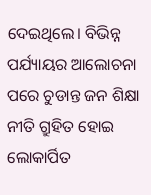ଦେଇଥିଲେ। ବିଭିନ୍ନ ପର୍ଯ୍ୟାୟର ଆଲୋଚନା ପରେ ଚୁଡାନ୍ତ ଜନ ଶିକ୍ଷା ନୀତି ଗ୍ରୁହିତ ହୋଇ ଲୋକାର୍ପିତ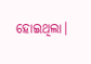ହୋଇଥିଲା।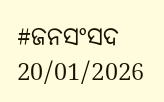#ଜନସଂସଦ
20/01/2026